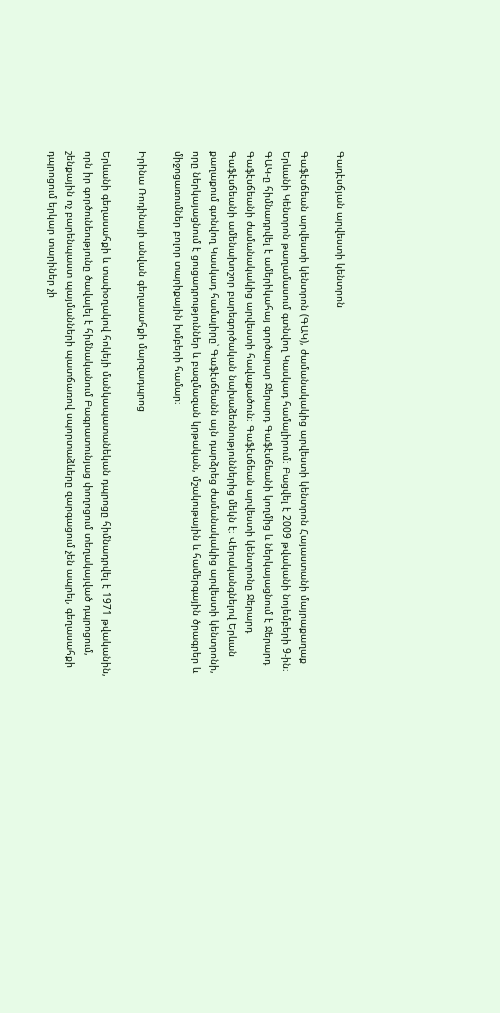Գադէսճյան արվեստի կենտրոն

Գաֆէսճեան արվեստի կենտրոն (ԳԱԿ), ժամանակակից արվեստի կենտրոն Հայաստանի մայրաքաղաք Երևանի Կենտրոն թաղամասում գտնվող Կասկադ համալիրում։ Բացվել է 2009 թվականի նոյեմբերի 9-ին։ ԳԱԿ-ը հիմնադրվել է ամերիկահայ գործարար Ջերարդ Գաֆէսճեանի կողմից և ներկայացնում է Ջերարդ Գաֆէսճեանի ժամանակակից արվեստի հավաքածուն։ Գաֆէսճեան արվեստի կենտրոնը Ջերարդ Գաֆէսճեանի ամենախոշոր բարեգործական նախաձեռնություններից մեկն է։ Վերականգնելով Երևան քաղաքում գտնվող Կասկադ համալիրը՝ Գաֆէսճեանն այն դարձրեց ժամանակակից արվեստի կենտրոնի, որը ներկայացնում է ցուցադրություններ և բազմազան կրթական, մշակութային և համերգային ծրագրեր և միջոցառումներ բոլոր տարիքային խմբերի համար։

Իրինա Ռոդինայի անվան գեղասահքի մարզադպրոց

Երևանի գեղասահքի և տափօղակով հոկեյի մանկապատանեկան դպրոցը հիմնադրվել է 1971 թվականին, որն իր գործունեությունը ծավալել է հիմնականում Բագրատունյաց փողոցում տեղակայված դպրոցում, շենքային ոչ բարենպաստ պայմանների պատճառով սպորտաձևերը զարգացում չեն ապրել, գեղասահքի դպրոցում երկար տարիներ չի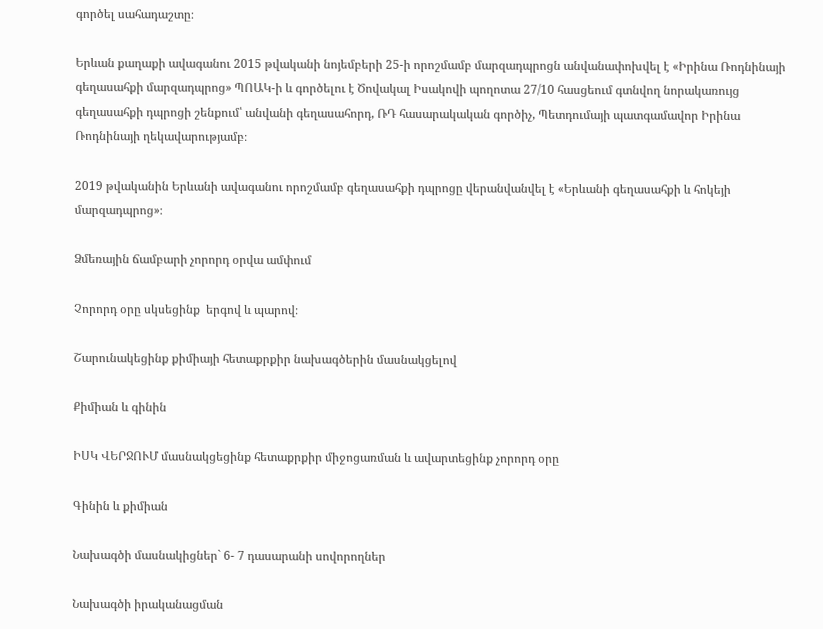գործել սահադաշտը։

Երևան քաղաքի ավագանու 2015 թվականի նոյեմբերի 25-ի որոշմամբ մարզադպրոցն անվանափոխվել է «Իրինա Ռոդնինայի գեղասահքի մարզադպրոց» ՊՈԱԿ-ի և գործելու է Ծովակալ Իսակովի պողոտա 27/10 հասցեում գտնվող նորակառույց գեղասահքի դպրոցի շենքում՝ անվանի գեղասահորդ, ՌԴ հասարակական գործիչ, Պետդումայի պատգամավոր Իրինա Ռոդնինայի ղեկավարությամբ։

2019 թվականին Երևանի ավագանու որոշմամբ գեղասահքի դպրոցը վերանվանվել է «Երևանի գեղասահքի և հոկեյի մարզադպրոց»։

Ձմեռային ճամբարի չորորդ օրվա ամփում

Չորորդ օրը սկսեցինք  երգով և պարով։

Շարունակեցինք քիմիայի հետաքրքիր նախագծերին մասնակցելով

Քիմիան և գինին

ԻՍԿ ՎԵՐՋՈՒՄ մասնակցեցինք հետաքրքիր միջոցառման և ավարտեցինք չորորդ օրը

Գինին և քիմիան

Նախագծի մասնակիցներ` 6- 7 դասարանի սովորողներ

Նախագծի իրականացման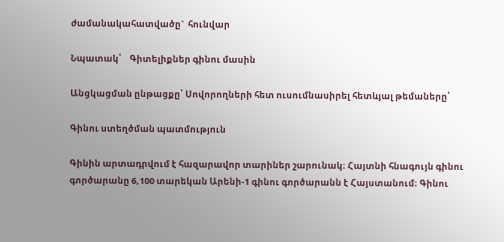ժամանակահատվածը`  հունվար

Նպատակ՝    Գիտելիքներ գինու մասին

Անցկացման ընթացքը՝ Սովորողների հետ ուսումնասիրել հետևյալ թեմաները՝

Գինու ստեղծման պատմություն

Գինին արտադրվում է հազարավոր տարիներ շարունակ։ Հայտնի հնագույն գինու գործարանը 6,100 տարեկան Արենի-1 գինու գործարանն է Հայստանում։ Գինու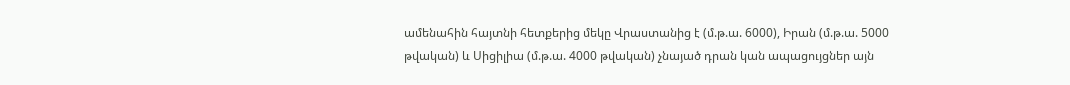ամենահին հայտնի հետքերից մեկը Վրաստանից է (մ.թ.ա. 6000), Իրան (մ.թ.ա. 5000 թվական) և Սիցիլիա (մ.թ.ա. 4000 թվական) չնայած դրան կան ապացույցներ այն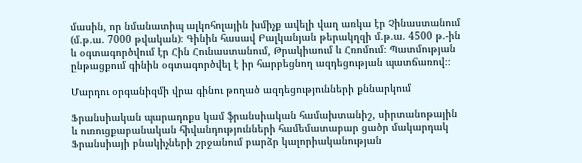մասին, որ նմանատիպ ալկոհոլային խմիչք ավելի վաղ առկա էր Չինաստանում (մ.թ.ա. 7000 թվական)։ Գինին հասավ Բալկանյան թերակղզի մ.թ.ա. 4500 թ.-ին և օգտագործվում էր Հին Հունաստանում, Թրակիաում և Հռոմում։ Պատմության ընթացքում գինին օգտագործվել է իր հարբեցնող ազդեցության պատճառով։։

Մարդու օրգանիզմի վրա գինու թողած ազդեցությունների քննարկում

Ֆրանսիական պարադոքս կամ ֆրանսիական համախտանիշ, սիրտանոթային և ուռուցքաբանական հիվանդությունների համեմատաբար ցածր մակարդակ Ֆրանսիայի բնակիչների շրջանում բարձր կալորիականության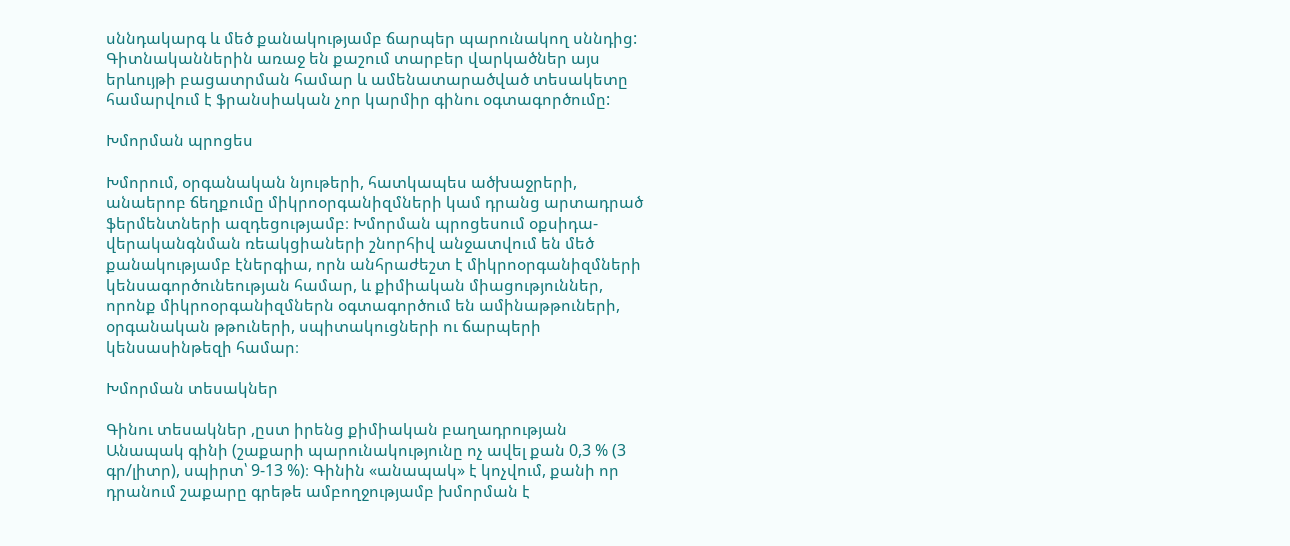սննդակարգ և մեծ քանակությամբ ճարպեր պարունակող սննդից: Գիտնականներին առաջ են քաշում տարբեր վարկածներ այս երևույթի բացատրման համար և ամենատարածված տեսակետը համարվում է ֆրանսիական չոր կարմիր գինու օգտագործումը:

Խմորման պրոցես

Խմորում, օրգանական նյութերի, հատկապես ածխաջրերի, անաերոբ ճեղքումը միկրոօրգանիզմների կամ դրանց արտադրած ֆերմենտների ազդեցությամբ։ Խմորման պրոցեսում օքսիդա-վերականգնման ռեակցիաների շնորհիվ անջատվում են մեծ քանակությամբ էներգիա, որն անհրաժեշտ է միկրոօրգանիզմների կենսագործունեության համար, և քիմիական միացություններ, որոնք միկրոօրգանիզմներն օգտագործում են ամինաթթուների, օրգանական թթուների, սպիտակուցների ու ճարպերի կենսասինթեզի համար։

Խմորման տեսակներ

Գինու տեսակներ ,ըստ իրենց քիմիական բաղադրության
Անապակ գինի (շաքարի պարունակությունը ոչ ավել քան 0,3 % (3 գր/լիտր), սպիրտ՝ 9-13 %)։ Գինին «անապակ» է կոչվում, քանի որ դրանում շաքարը գրեթե ամբողջությամբ խմորման է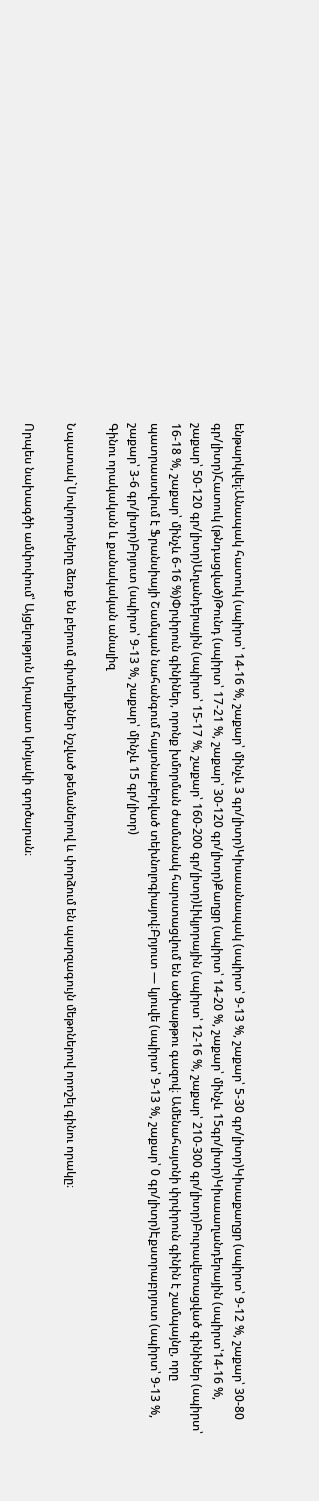ենթարկվել։Անապակ հատուկ (սպիրտ՝ 14-16 %, շաքար՝ մինչև 3 գր/լիտր)Կիսաանապակ (սպիրտ՝ 9-13 %, շաքար՝ 5-30 գր/լիտր)Կիսաքաղցր (սպիրտ՝ 9-12 %, շաքար՝ 30-80 գր/լիտր)Հատուկ (թնդացված)Թունդ (սպիրտ՝ 17-21 %, շաքար՝ 30-120 գր/լիտր)Քաղցր (սպիրտ՝ 14-20 %, շաքար՝ մինչև 15գր/լիտր)Կիսաաղանդերային (սպիրտ՝14-16 %, շաքար՝ 50-120 գր/լիտր)Աղանդերային (սպիրտ՝ 15-17 %, շաքար՝ 160-200 գր/լիտր)Լիկյորային (սպիրտ՝ 12-16 %, շաքար՝ 210-300 գր/լիտր)Բուրավետացված գինիներ (սպիրտ՝ 16-18 %, շաքար՝ մինչև 6-16 %)Փրփրուն գինիներ, որոնք խմորման ժամանակ հարստացվում են ածխաթթու գազով։ Ամենահայտնի փրփրուն գինին է շամպայնը, որը պատրաստվում է Ֆրանսիայի Շամպան նահանգում հայտնաբերված տեխնոլոգիայով։Բրյուտ — կյուվե (սպիրտ՝ 9-13 %, շաքար՝ 0 գր/լիտր)Էքստրաբրյուտ (սպիրտ՝ 9-13 %, շաքար՝ 3-6 գր/լիտր)Բրյուտ (սպիրտ՝ 9-13 %, շաքար՝ մինչև 15 գր/լիտր)
Գինու որակական և քանակական անալիզ

Նպատակ`Սովորողները ձեռք են բերում գիտելիքներ նշված թեմաներով և փորձում են պարզագույն մեթոներով որոշել գինու որակը։

Որպես նախագծի ամփոփում՝ Այցելություն Արարատ կոնյակի գործարան։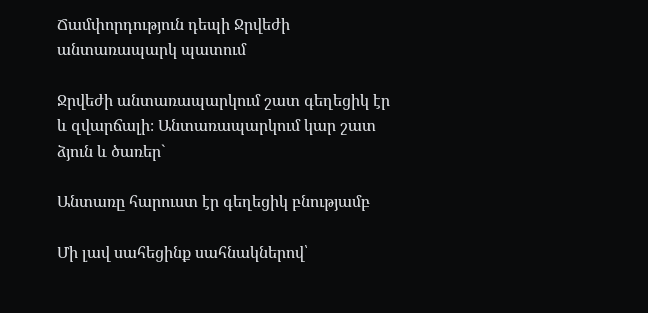Ճամփորդություն դեպի Ջրվեժի անտառապարկ պատում

Ջրվեժի անտառապարկում շատ գեղեցիկ էր և զվարճալի։ Անտառապարկում կար շատ ձյուն և ծառեր`

Անտառը հարուստ էր գեղեցիկ բնությամբ

Մի լավ սահեցինք սահնակներով՝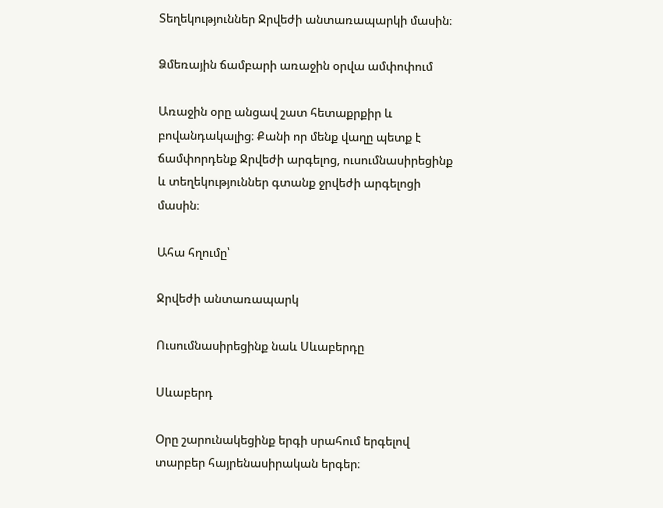Տեղեկություններ Ջրվեժի անտառապարկի մասին։

Ձմեռային ճամբարի առաջին օրվա ամփոփում

Առաջին օրը անցավ շատ հետաքրքիր և բովանդակալից։ Քանի որ մենք վաղը պետք է ճամփորդենք Ջրվեժի արգելոց, ուսումնասիրեցինք և տեղեկություններ գտանք ջրվեժի արգելոցի մասին։

Ահա հղումը՝

Ջրվեժի անտառապարկ

Ուսումնասիրեցինք նաև Սևաբերդը

Սևաբերդ

Օրը շարունակեցինք երգի սրահում երգելով տարբեր հայրենասիրական երգեր։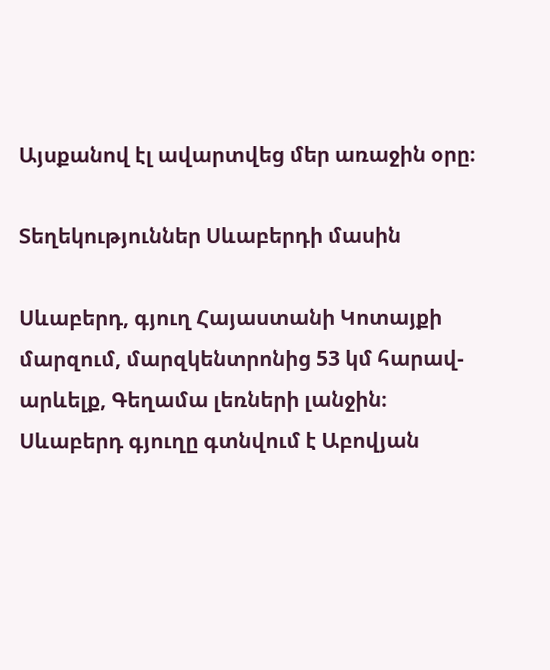Այսքանով էլ ավարտվեց մեր առաջին օրը։

Տեղեկություններ Սևաբերդի մասին

Սևաբերդ, գյուղ Հայաստանի Կոտայքի մարզում, մարզկենտրոնից 53 կմ հարավ-արևելք, Գեղամա լեռների լանջին։ Սևաբերդ գյուղը գտնվում է Աբովյան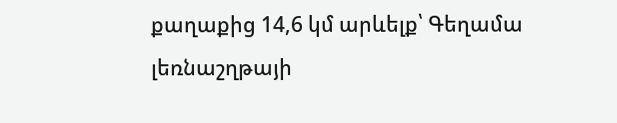քաղաքից 14,6 կմ արևելք՝ Գեղամա լեռնաշղթայի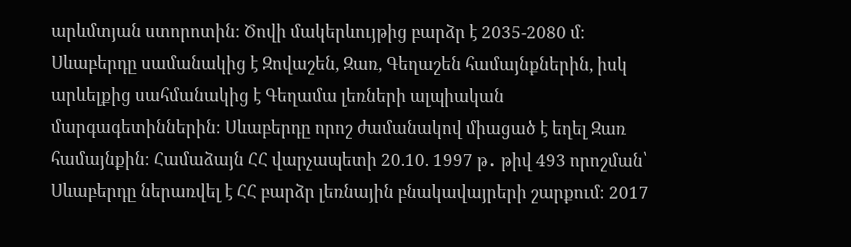արևմտյան ստորոտին։ Ծովի մակերևույթից բարձր է 2035-2080 մ։ Սևաբերդը սամանակից է Զովաշեն, Զառ, Գեղաշեն համայնքներին, իսկ արևելքից սահմանակից է Գեղամա լեռների ալպիական մարգագետիններին։ Սևաբերդը որոշ ժամանակով միացած է եղել Զառ համայնքին։ Համաձայն ՀՀ վարչապետի 20.10. 1997 թ․ թիվ 493 որոշման՝ Սևաբերդը ներառվել է ՀՀ բարձր լեռնային բնակավայրերի շարքում։ 2017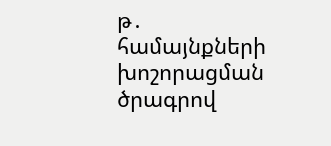թ․ համայնքների խոշորացման ծրագրով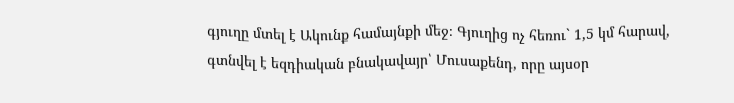գյուղը մտել է Ակունք համայնքի մեջ։ Գյուղից ոչ հեռու` 1,5 կմ հարավ, գտնվել է եզդիական բնակավայր՝ Մուսաքենդ, որը այսօր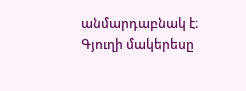անմարդաբնակ է։ Գյուղի մակերեսը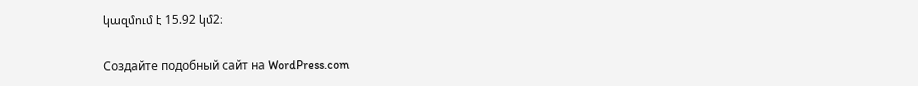կազմում է 15.92 կմ2։

Создайте подобный сайт на WordPress.com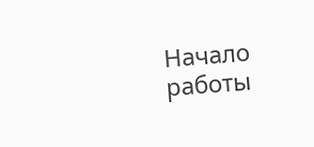Начало работы